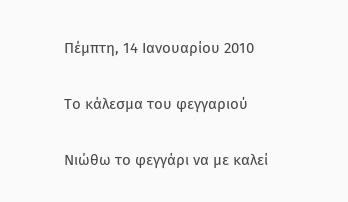Πέμπτη, 14 Ιανουαρίου 2010

Το κάλεσμα του φεγγαριού

Νιώθω το φεγγάρι να με καλεί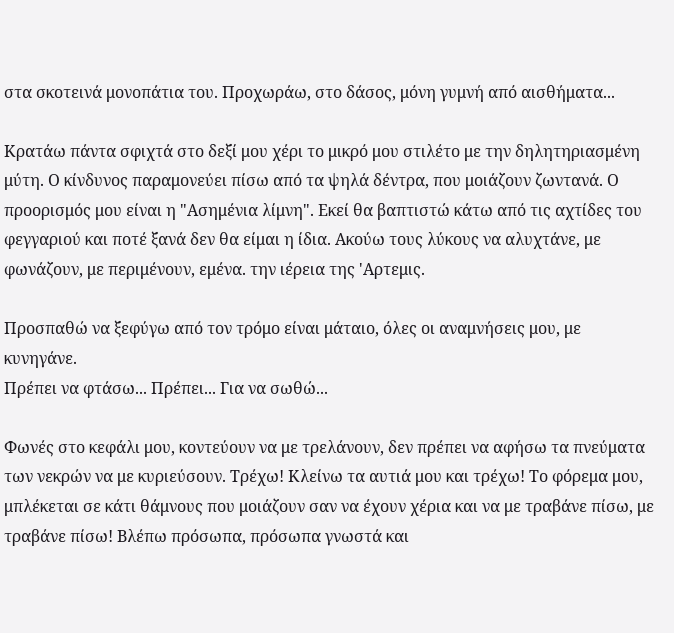στα σκοτεινά μονοπάτια του. Προχωράω, στο δάσος, μόνη γυμνή από αισθήματα...

Κρατάω πάντα σφιχτά στο δεξί μου χέρι το μικρό μου στιλέτο με την δηλητηριασμένη μύτη. Ο κίνδυνος παραμονεύει πίσω από τα ψηλά δέντρα, που μοιάζουν ζωντανά. Ο προορισμός μου είναι η "Ασημένια λίμνη". Εκεί θα βαπτιστώ κάτω από τις αχτίδες του φεγγαριού και ποτέ ξανά δεν θα είμαι η ίδια. Ακούω τους λύκους να αλυχτάνε, με φωνάζουν, με περιμένουν, εμένα. την ιέρεια της 'Αρτεμις.

Προσπαθώ να ξεφύγω από τον τρόμο είναι μάταιο, όλες οι αναμνήσεις μου, με κυνηγάνε.
Πρέπει να φτάσω... Πρέπει... Για να σωθώ...

Φωνές στο κεφάλι μου, κοντεύουν να με τρελάνουν, δεν πρέπει να αφήσω τα πνεύματα των νεκρών να με κυριεύσουν. Τρέχω! Κλείνω τα αυτιά μου και τρέχω! Το φόρεμα μου, μπλέκεται σε κάτι θάμνους που μοιάζουν σαν να έχουν χέρια και να με τραβάνε πίσω, με τραβάνε πίσω! Βλέπω πρόσωπα, πρόσωπα γνωστά και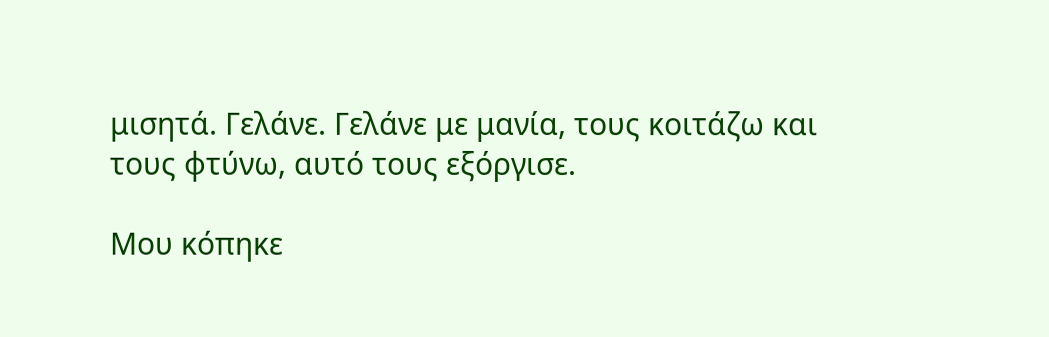μισητά. Γελάνε. Γελάνε με μανία, τους κοιτάζω και τους φτύνω, αυτό τους εξόργισε.

Μου κόπηκε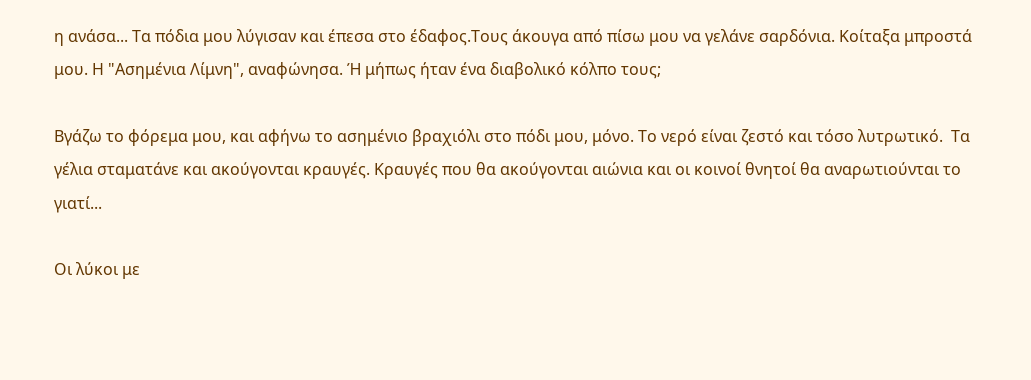η ανάσα... Τα πόδια μου λύγισαν και έπεσα στο έδαφος.Τους άκουγα από πίσω μου να γελάνε σαρδόνια. Κοίταξα μπροστά μου. Η "Ασημένια Λίμνη", αναφώνησα. Ή μήπως ήταν ένα διαβολικό κόλπο τους;

Βγάζω το φόρεμα μου, και αφήνω το ασημένιο βραχιόλι στο πόδι μου, μόνο. Το νερό είναι ζεστό και τόσο λυτρωτικό.  Τα γέλια σταματάνε και ακούγονται κραυγές. Κραυγές που θα ακούγονται αιώνια και οι κοινοί θνητοί θα αναρωτιούνται το γιατί...

Οι λύκοι με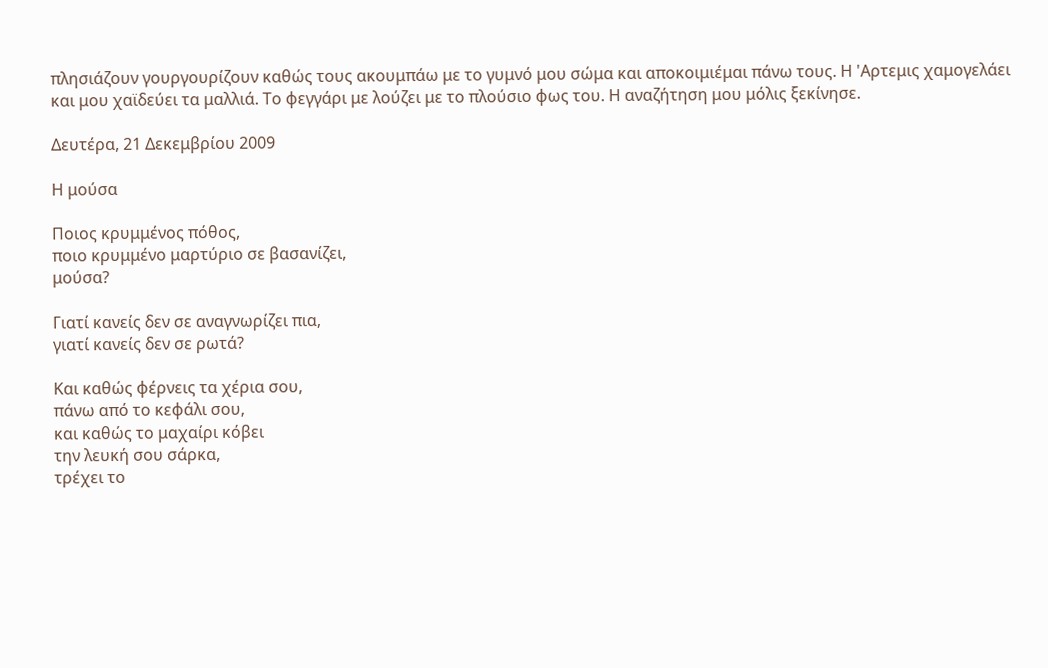πλησιάζουν γουργουρίζουν καθώς τους ακουμπάω με το γυμνό μου σώμα και αποκοιμιέμαι πάνω τους. Η 'Αρτεμις χαμογελάει και μου χαϊδεύει τα μαλλιά. Το φεγγάρι με λούζει με το πλούσιο φως του. Η αναζήτηση μου μόλις ξεκίνησε.

Δευτέρα, 21 Δεκεμβρίου 2009

Η μούσα

Ποιος κρυμμένος πόθος,
ποιο κρυμμένο μαρτύριο σε βασανίζει,
μούσα?

Γιατί κανείς δεν σε αναγνωρίζει πια,
γιατί κανείς δεν σε ρωτά?

Και καθώς φέρνεις τα χέρια σου,
πάνω από το κεφάλι σου,
και καθώς το μαχαίρι κόβει
την λευκή σου σάρκα,
τρέχει το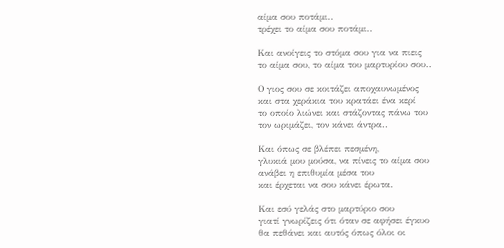αίμα σου ποτάμι..
τρέχει το αίμα σου ποτάμι..

Και ανοίγεις το στόμα σου για να πιεις
το αίμα σου, το αίμα του μαρτυρίου σου..

Ο γιος σου σε κοιτάζει αποχαυνωμένος
και στα χεράκια του κρατάει ένα κερί
το οποίο λιώνει και στάζοντας πάνω του
τον ωριμάζει, τον κάνει άντρα..

Και όπως σε βλέπει πεσμένη,
γλυκιά μου μούσα, να πίνεις το αίμα σου
ανάβει η επιθυμία μέσα του
και έρχεται να σου κάνει έρωτα.

Και εσύ γελάς στο μαρτύριο σου
γιατί γνωρίζεις ότι όταν σε αφήσει έγκυο
θα πεθάνει και αυτός όπως όλοι οι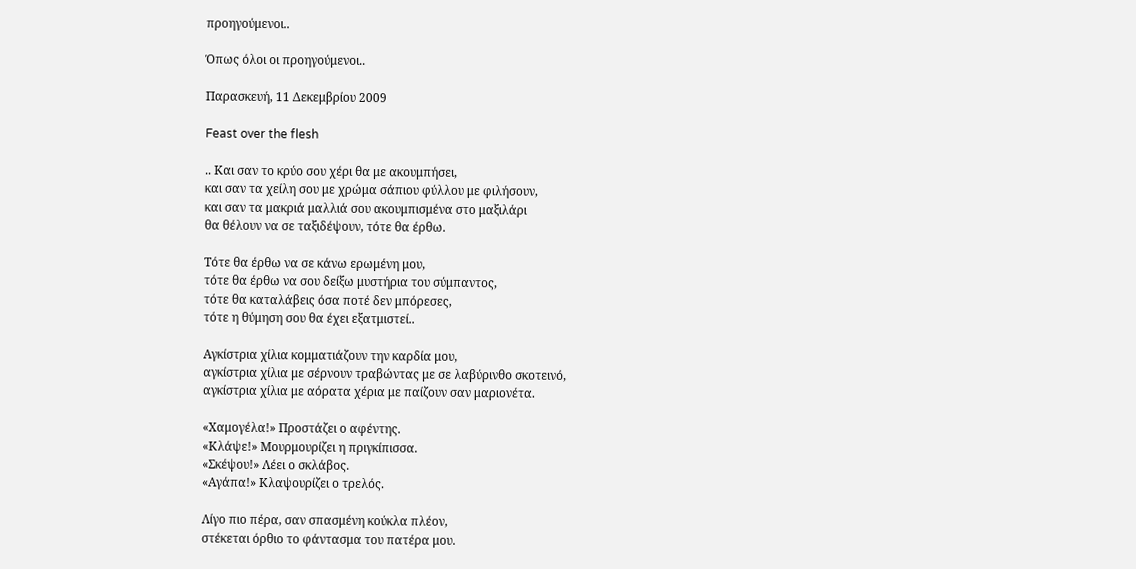προηγούμενοι..

Όπως όλοι οι προηγούμενοι..

Παρασκευή, 11 Δεκεμβρίου 2009

Feast over the flesh

.. Και σαν το κρύο σου χέρι θα με ακουμπήσει,
και σαν τα χείλη σου με χρώμα σάπιου φύλλου με φιλήσουν,
και σαν τα μακριά μαλλιά σου ακουμπισμένα στο μαξιλάρι
θα θέλουν να σε ταξιδέψουν, τότε θα έρθω.

Τότε θα έρθω να σε κάνω ερωμένη μου,
τότε θα έρθω να σου δείξω μυστήρια του σύμπαντος,
τότε θα καταλάβεις όσα ποτέ δεν μπόρεσες,
τότε η θύμηση σου θα έχει εξατμιστεί..

Αγκίστρια χίλια κομματιάζουν την καρδία μου,
αγκίστρια χίλια με σέρνουν τραβώντας με σε λαβύρινθο σκοτεινό,
αγκίστρια χίλια με αόρατα χέρια με παίζουν σαν μαριονέτα.

«Χαμογέλα!» Προστάζει ο αφέντης.
«Κλάψε!» Μουρμουρίζει η πριγκίπισσα.
«Σκέψου!» Λέει ο σκλάβος.
«Αγάπα!» Κλαψουρίζει ο τρελός.

Λίγο πιο πέρα, σαν σπασμένη κούκλα πλέον,
στέκεται όρθιο το φάντασμα του πατέρα μου.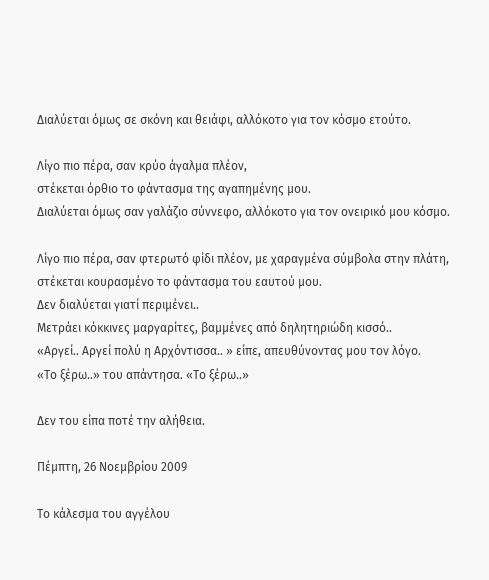Διαλύεται όμως σε σκόνη και θειάφι, αλλόκοτο για τον κόσμο ετούτο.

Λίγο πιο πέρα, σαν κρύο άγαλμα πλέον,
στέκεται όρθιο το φάντασμα της αγαπημένης μου.
Διαλύεται όμως σαν γαλάζιο σύννεφο, αλλόκοτο για τον ονειρικό μου κόσμο.

Λίγο πιο πέρα, σαν φτερωτό φίδι πλέον, με χαραγμένα σύμβολα στην πλάτη,
στέκεται κουρασμένο το φάντασμα του εαυτού μου.
Δεν διαλύεται γιατί περιμένει..
Μετράει κόκκινες μαργαρίτες, βαμμένες από δηλητηριώδη κισσό..
«Αργεί.. Αργεί πολύ η Αρχόντισσα.. » είπε, απευθύνοντας μου τον λόγο.
«Το ξέρω..» του απάντησα. «Το ξέρω..»

Δεν του είπα ποτέ την αλήθεια.

Πέμπτη, 26 Νοεμβρίου 2009

Το κάλεσμα του αγγέλου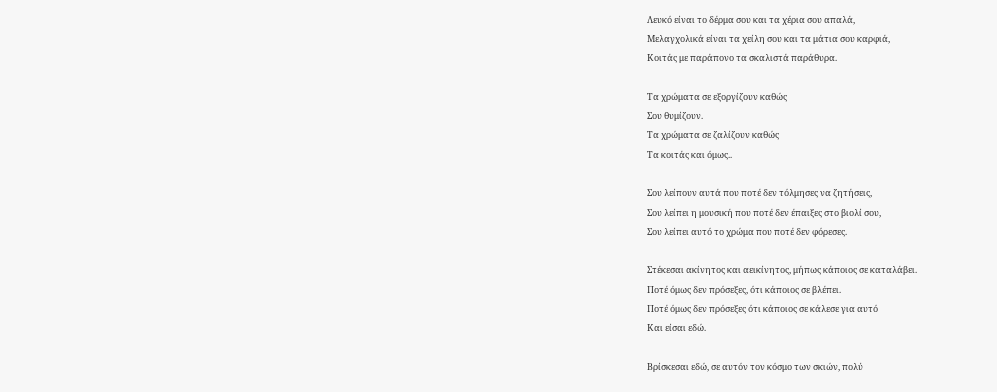Λευκό είναι το δέρμα σου και τα χέρια σου απαλά,
Μελαγχολικά είναι τα χείλη σου και τα μάτια σου καρφιά,
Κοιτάς με παράπονο τα σκαλιστά παράθυρα.

Τα χρώματα σε εξοργίζουν καθώς
Σου θυμίζουν.
Τα χρώματα σε ζαλίζουν καθώς
Τα κοιτάς και όμως..

Σου λείπουν αυτά που ποτέ δεν τόλμησες να ζητήσεις,
Σου λείπει η μουσική που ποτέ δεν έπαιξες στο βιολί σου,
Σου λείπει αυτό το χρώμα που ποτέ δεν φόρεσες.

Στέκεσαι ακίνητος και αεικίνητος, μήπως κάποιος σε καταλάβει.
Ποτέ όμως δεν πρόσεξες, ότι κάποιος σε βλέπει.
Ποτέ όμως δεν πρόσεξες ότι κάποιος σε κάλεσε για αυτό
Και είσαι εδώ.

Βρίσκεσαι εδώ, σε αυτόν τον κόσμο των σκιών, πολύ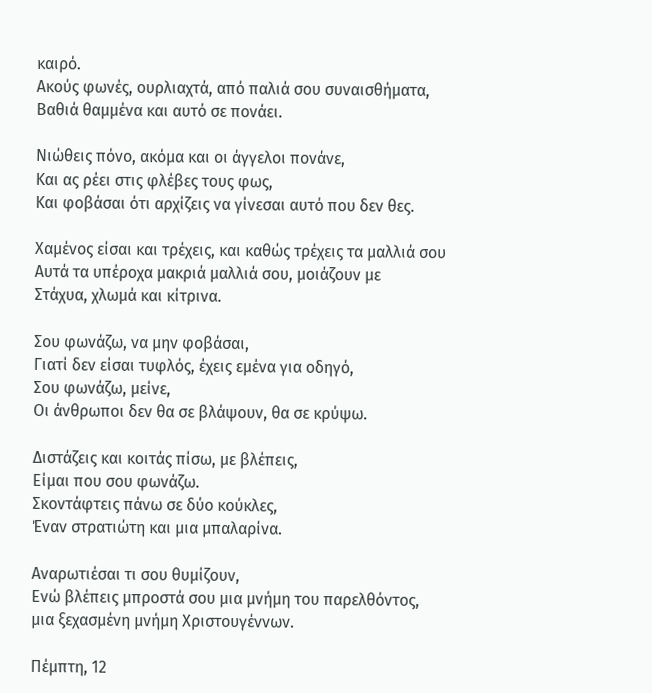καιρό.
Ακούς φωνές, ουρλιαχτά, από παλιά σου συναισθήματα,
Βαθιά θαμμένα και αυτό σε πονάει.

Νιώθεις πόνο, ακόμα και οι άγγελοι πονάνε,
Και ας ρέει στις φλέβες τους φως,
Και φοβάσαι ότι αρχίζεις να γίνεσαι αυτό που δεν θες.

Χαμένος είσαι και τρέχεις, και καθώς τρέχεις τα μαλλιά σου
Αυτά τα υπέροχα μακριά μαλλιά σου, μοιάζουν με
Στάχυα, χλωμά και κίτρινα.

Σου φωνάζω, να μην φοβάσαι,
Γιατί δεν είσαι τυφλός, έχεις εμένα για οδηγό,
Σου φωνάζω, μείνε,
Οι άνθρωποι δεν θα σε βλάψουν, θα σε κρύψω.

Διστάζεις και κοιτάς πίσω, με βλέπεις,
Είμαι που σου φωνάζω.
Σκοντάφτεις πάνω σε δύο κούκλες,
Έναν στρατιώτη και μια μπαλαρίνα.

Αναρωτιέσαι τι σου θυμίζουν,
Ενώ βλέπεις μπροστά σου μια μνήμη του παρελθόντος,
μια ξεχασμένη μνήμη Χριστουγέννων.

Πέμπτη, 12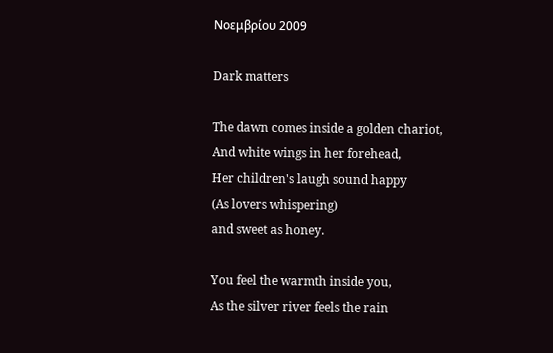Νοεμβρίου 2009

Dark matters

The dawn comes inside a golden chariot,
And white wings in her forehead,
Her children's laugh sound happy
(As lovers whispering)
and sweet as honey.

You feel the warmth inside you,
As the silver river feels the rain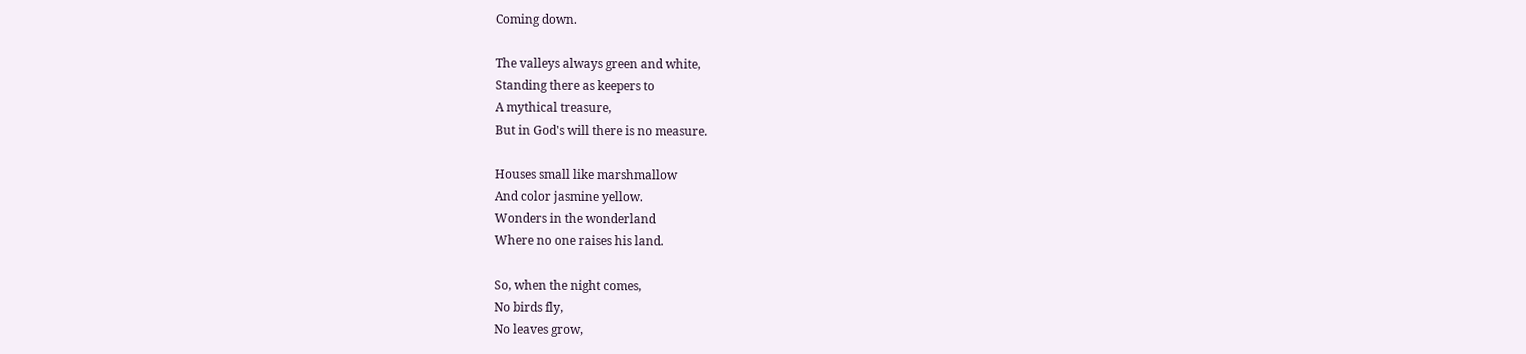Coming down.

The valleys always green and white,
Standing there as keepers to
A mythical treasure,
But in God's will there is no measure.

Houses small like marshmallow
And color jasmine yellow.
Wonders in the wonderland
Where no one raises his land.

So, when the night comes,
No birds fly,
No leaves grow,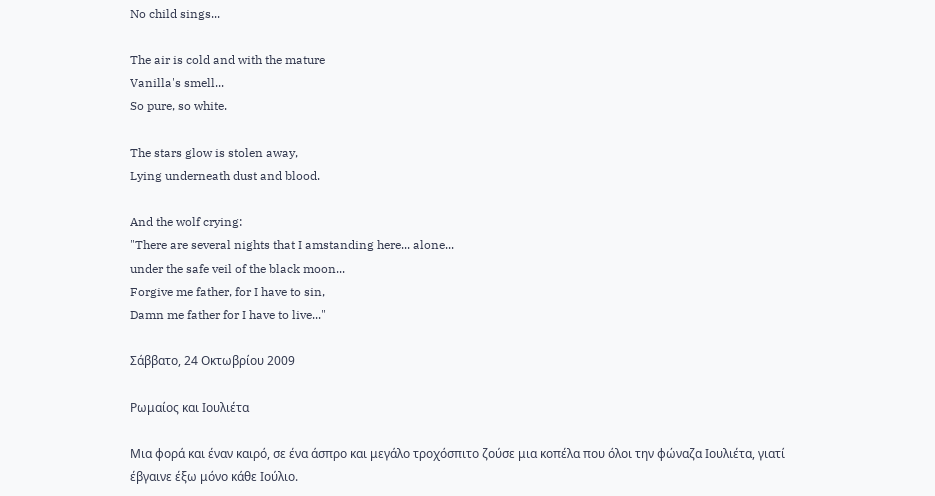No child sings...

The air is cold and with the mature
Vanilla's smell...
So pure, so white.

The stars glow is stolen away,
Lying underneath dust and blood.

And the wolf crying:
"There are several nights that I amstanding here... alone...
under the safe veil of the black moon...
Forgive me father, for I have to sin,
Damn me father for I have to live..."

Σάββατο, 24 Οκτωβρίου 2009

Ρωμαίος και Ιουλιέτα

Mια φορά και έναν καιρό, σε ένα άσπρο και μεγάλο τροχόσπιτο ζούσε μια κοπέλα που όλοι την φώναζα Ιουλιέτα, γιατί έβγαινε έξω μόνο κάθε Ιούλιο.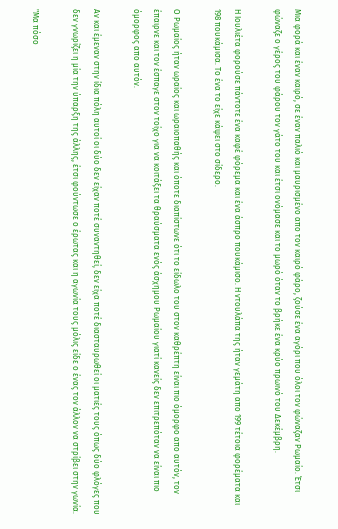Μια φορά και έναν καιρό, σε έναν παλιό και μαυρισμένο απο τον καιρό φάρο, ζούσε ένα αγόρι που όλοι τον φώναζαν Ρωμαίο. Έτσι φώναζε ο γέρος του φάρου τον γάτο του και έτσι ονόμασε και το μωρό όταν το βρήκε ένα κρύο πρωινό του Δεκέμβρη.

Η Ιουλιέτα φορούσε πάντοτε ένα καφέ φόρεμα και ένα άσπρο πουκάμισο. Η ντουλάπα της ήταν γεμάτη απο 199 τέτοια φορέματα και 198 πουκάμισα. Το ένα το είχε κάψει στο σίδερο.

Ο Ρωμαίος ήταν ωραίος και ωραιοπαθής και όποτε διαπίστωνε ότι το είδωλο του στον καθρέπτη είναι πιο όμορφο απο αυτόν, τον έπαιρνε και τον έσπαγε στον τοίχο για να κοιτάξει τα θραύσματα ενός άσχημου Ρωμαίου γιατί κανείς δεν επιτρεπόταν να είναι πιο όμορφος απο αυτόν.

Αν και έμεναν στην ίδια πόλη αυτοί οι δύο δεν είχαν ποτέ συναντηθεί, δεν είχα ποτέ διασταυρωθεί οι ματιές τους όπως δύο φλόγες που δεν γνωρίζει η μία την ύπαρξη της άλλης, έτσι φούντωσε ο έρωτας και η αγωνία τους μόλις είδε ο ένας τον άλλον να στρίβει στην γωνία.

"Μα πόσο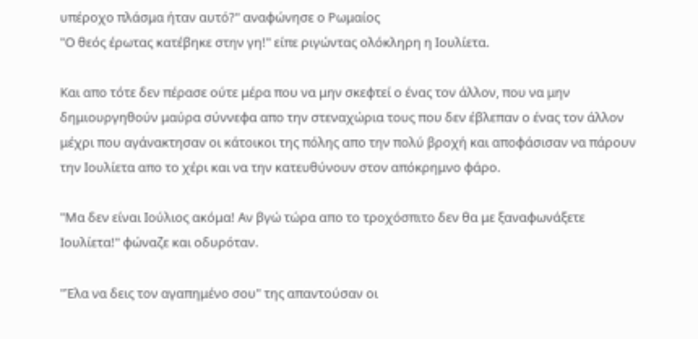υπέροχο πλάσμα ήταν αυτό?" αναφώνησε ο Ρωμαίος
"Ο θεός έρωτας κατέβηκε στην γη!" είπε ριγώντας ολόκληρη η Ιουλίετα.

Και απο τότε δεν πέρασε ούτε μέρα που να μην σκεφτεί ο ένας τον άλλον, που να μην δημιουργηθούν μαύρα σύννεφα απο την στεναχώρια τους που δεν έβλεπαν ο ένας τον άλλον μέχρι που αγάνακτησαν οι κάτοικοι της πόλης απο την πολύ βροχή και αποφάσισαν να πάρουν την Ιουλίετα απο το χέρι και να την κατευθύνουν στον απόκρημνο φάρο.

"Μα δεν είναι Ιούλιος ακόμα! Αν βγώ τώρα απο το τροχόσπιτο δεν θα με ξαναφωνάξετε Ιουλίετα!" φώναζε και οδυρόταν.

"Έλα να δεις τον αγαπημένο σου" της απαντούσαν οι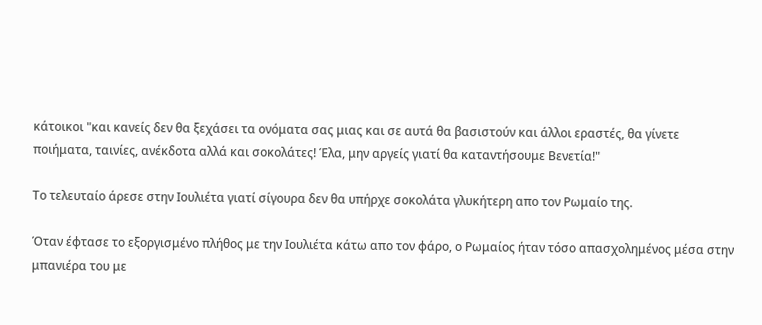κάτοικοι "και κανείς δεν θα ξεχάσει τα ονόματα σας μιας και σε αυτά θα βασιστούν και άλλοι εραστές, θα γίνετε ποιήματα, ταινίες, ανέκδοτα αλλά και σοκολάτες! Έλα, μην αργείς γιατί θα καταντήσουμε Βενετία!"

Το τελευταίο άρεσε στην Ιουλιέτα γιατί σίγουρα δεν θα υπήρχε σοκολάτα γλυκήτερη απο τον Ρωμαίο της.

Όταν έφτασε το εξοργισμένο πλήθος με την Ιουλιέτα κάτω απο τον φάρο, ο Ρωμαίος ήταν τόσο απασχολημένος μέσα στην μπανιέρα του με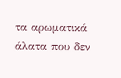τα αρωματικά άλατα που δεν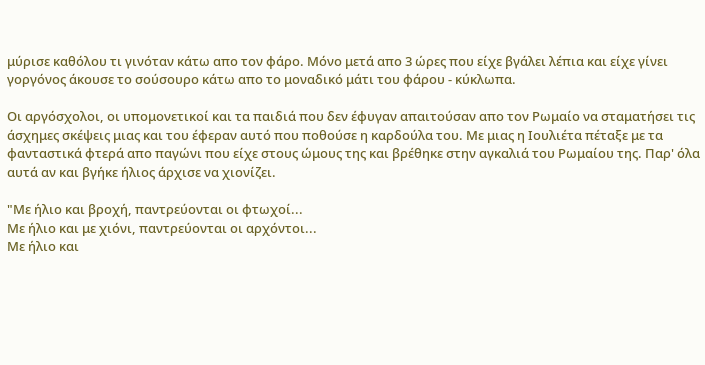μύρισε καθόλου τι γινόταν κάτω απο τον φάρο. Μόνο μετά απο 3 ώρες που είχε βγάλει λέπια και είχε γίνει γοργόνος άκουσε το σούσουρο κάτω απο το μοναδικό μάτι του φάρου - κύκλωπα.

Οι αργόσχολοι, οι υπομονετικοί και τα παιδιά που δεν έφυγαν απαιτούσαν απο τον Ρωμαίο να σταματήσει τις άσχημες σκέψεις μιας και του έφεραν αυτό που ποθούσε η καρδούλα του. Με μιας η Ιουλιέτα πέταξε με τα φανταστικά φτερά απο παγώνι που είχε στους ώμους της και βρέθηκε στην αγκαλιά του Ρωμαίου της. Παρ' όλα αυτά αν και βγήκε ήλιος άρχισε να χιονίζει.

"Με ήλιο και βροχή, παντρεύονται οι φτωχοί...
Με ήλιο και με χιόνι, παντρεύονται οι αρχόντοι...
Με ήλιο και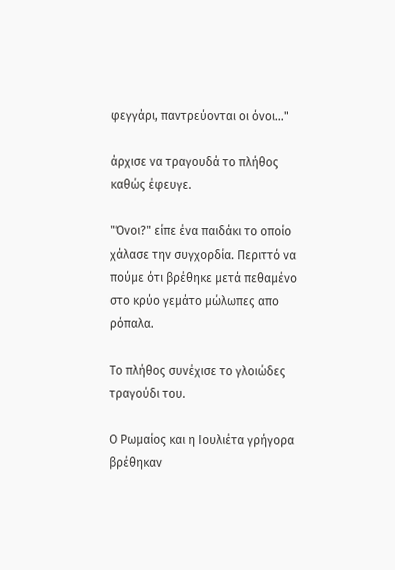φεγγάρι, παντρεύονται οι όνοι..."

άρχισε να τραγουδά το πλήθος καθώς έφευγε.

"Όνοι?" είπε ένα παιδάκι το οποίο χάλασε την συγχορδία. Περιττό να πούμε ότι βρέθηκε μετά πεθαμένο στο κρύο γεμάτο μώλωπες απο ρόπαλα.

Το πλήθος συνέχισε το γλοιώδες τραγούδι του.

Ο Ρωμαίος και η Ιουλιέτα γρήγορα βρέθηκαν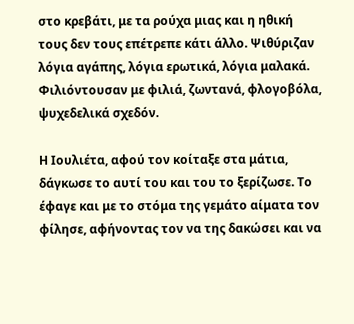στο κρεβάτι, με τα ρούχα μιας και η ηθική τους δεν τους επέτρεπε κάτι άλλο. Ψιθύριζαν λόγια αγάπης, λόγια ερωτικά, λόγια μαλακά. Φιλιόντουσαν με φιλιά, ζωντανά, φλογοβόλα, ψυχεδελικά σχεδόν.

Η Ιουλιέτα, αφού τον κοίταξε στα μάτια, δάγκωσε το αυτί του και του το ξερίζωσε. Το έφαγε και με το στόμα της γεμάτο αίματα τον φίλησε, αφήνοντας τον να της δακώσει και να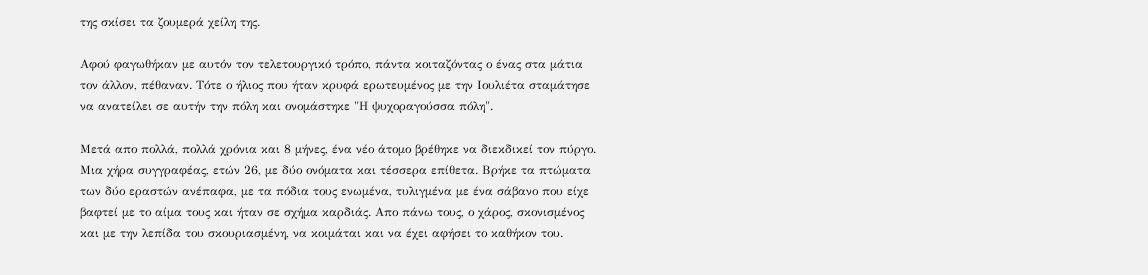της σκίσει τα ζουμερά χείλη της.

Αφού φαγωθήκαν με αυτόν τον τελετουργικό τρόπο, πάντα κοιταζόντας ο ένας στα μάτια τον άλλον, πέθαναν. Τότε ο ήλιος που ήταν κρυφά ερωτευμένος με την Ιουλιέτα σταμάτησε να ανατείλει σε αυτήν την πόλη και ονομάστηκε "Η ψυχοραγούσσα πόλη".

Μετά απο πολλά, πολλά χρόνια και 8 μήνες, ένα νέο άτομο βρέθηκε να διεκδικεί τον πύργο. Μια χήρα συγγραφέας, ετών 26, με δύο ονόματα και τέσσερα επίθετα. Βρήκε τα πτώματα των δύο εραστών ανέπαφα, με τα πόδια τους ενωμένα, τυλιγμένα με ένα σάβανο που είχε βαφτεί με το αίμα τους και ήταν σε σχήμα καρδιάς. Απο πάνω τους, ο χάρος, σκονισμένος και με την λεπίδα του σκουριασμένη, να κοιμάται και να έχει αφήσει το καθήκον του.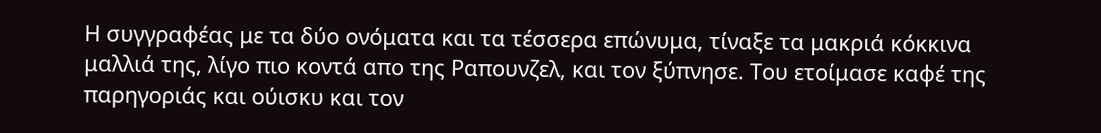Η συγγραφέας με τα δύο ονόματα και τα τέσσερα επώνυμα, τίναξε τα μακριά κόκκινα μαλλιά της, λίγο πιο κοντά απο της Ραπουνζελ, και τον ξύπνησε. Του ετοίμασε καφέ της παρηγοριάς και ούισκυ και τον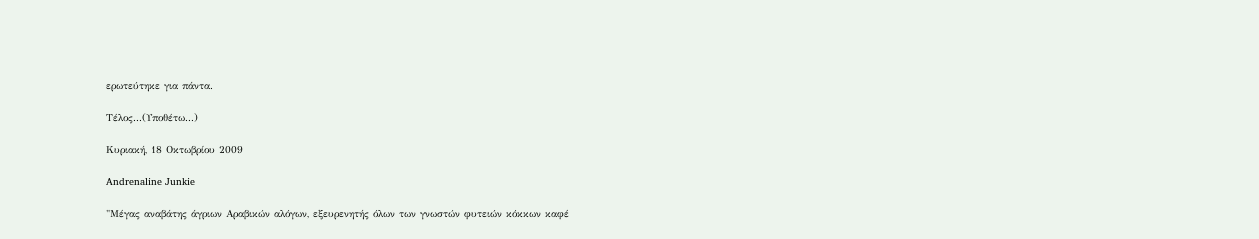ερωτεύτηκε για πάντα.

Τέλος...(Υποθέτω...)

Κυριακή, 18 Οκτωβρίου 2009

Andrenaline Junkie

"Μέγας αναβάτης άγριων Αραβικών αλόγων, εξευρενητής όλων των γνωστών φυτειών κόκκων καφέ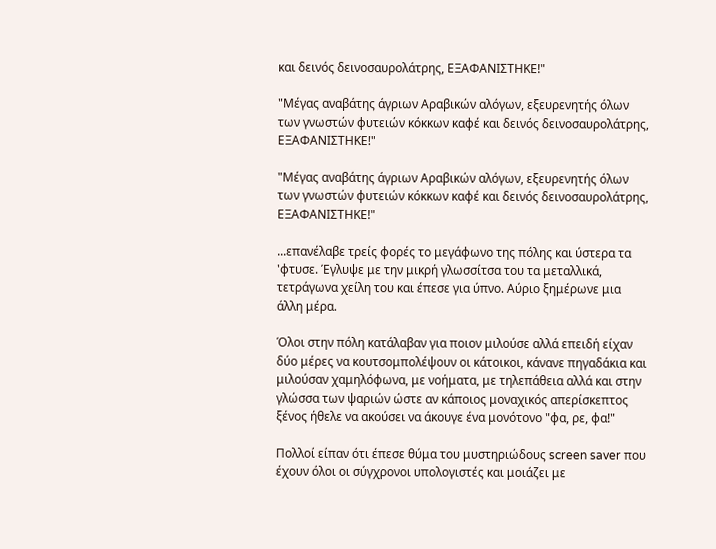και δεινός δεινοσαυρολάτρης, ΕΞΑΦΑΝΙΣΤΗΚΕ!"

"Μέγας αναβάτης άγριων Αραβικών αλόγων, εξευρενητής όλων των γνωστών φυτειών κόκκων καφέ και δεινός δεινοσαυρολάτρης, ΕΞΑΦΑΝΙΣΤΗΚΕ!"

"Μέγας αναβάτης άγριων Αραβικών αλόγων, εξευρενητής όλων των γνωστών φυτειών κόκκων καφέ και δεινός δεινοσαυρολάτρης, ΕΞΑΦΑΝΙΣΤΗΚΕ!"

...επανέλαβε τρείς φορές το μεγάφωνο της πόλης και ύστερα τα 'φτυσε. Έγλυψε με την μικρή γλωσσίτσα του τα μεταλλικά, τετράγωνα χείλη του και έπεσε για ύπνο. Αύριο ξημέρωνε μια άλλη μέρα.

Όλοι στην πόλη κατάλαβαν για ποιον μιλούσε αλλά επειδή είχαν δύο μέρες να κουτσομπολέψουν οι κάτοικοι, κάνανε πηγαδάκια και μιλούσαν χαμηλόφωνα, με νοήματα, με τηλεπάθεια αλλά και στην γλώσσα των ψαριών ώστε αν κάποιος μοναχικός απερίσκεπτος ξένος ήθελε να ακούσει να άκουγε ένα μονότονο "φα, ρε, φα!"

Πολλοί είπαν ότι έπεσε θύμα του μυστηριώδους screen saver που έχουν όλοι οι σύγχρονοι υπολογιστές και μοιάζει με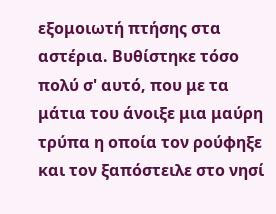εξομοιωτή πτήσης στα αστέρια. Βυθίστηκε τόσο πολύ σ' αυτό, που με τα μάτια του άνοιξε μια μαύρη τρύπα η οποία τον ρούφηξε και τον ξαπόστειλε στο νησί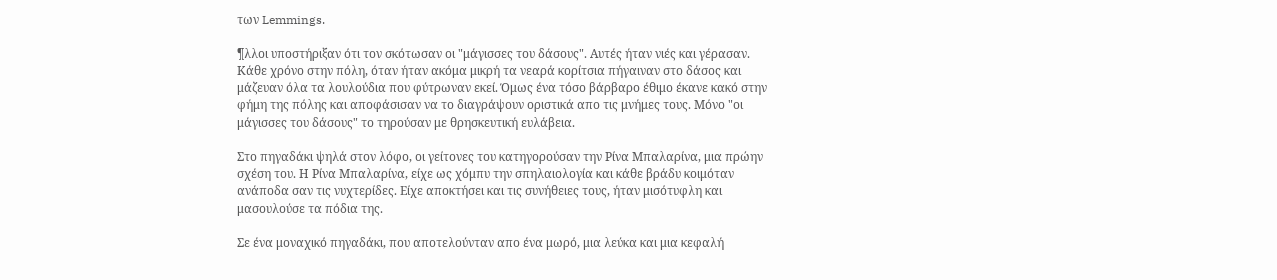των Lemmings.

¶λλοι υποστήριξαν ότι τον σκότωσαν οι "μάγισσες του δάσους". Αυτές ήταν νιές και γέρασαν. Κάθε χρόνο στην πόλη, όταν ήταν ακόμα μικρή τα νεαρά κορίτσια πήγαιναν στο δάσος και μάζευαν όλα τα λουλούδια που φύτρωναν εκεί. Όμως ένα τόσο βάρβαρο έθιμο έκανε κακό στην φήμη της πόλης και αποφάσισαν να το διαγράψουν οριστικά απο τις μνήμες τους. Μόνο "οι μάγισσες του δάσους" το τηρούσαν με θρησκευτική ευλάβεια.

Στο πηγαδάκι ψηλά στον λόφο, οι γείτονες του κατηγορούσαν την Ρίνα Μπαλαρίνα, μια πρώην σχέση του. Η Ρίνα Μπαλαρίνα, είχε ως χόμπυ την σπηλαιολογία και κάθε βράδυ κοιμόταν ανάποδα σαν τις νυχτερίδες. Είχε αποκτήσει και τις συνήθειες τους, ήταν μισότυφλη και μασουλούσε τα πόδια της.

Σε ένα μοναχικό πηγαδάκι, που αποτελούνταν απο ένα μωρό, μια λεύκα και μια κεφαλή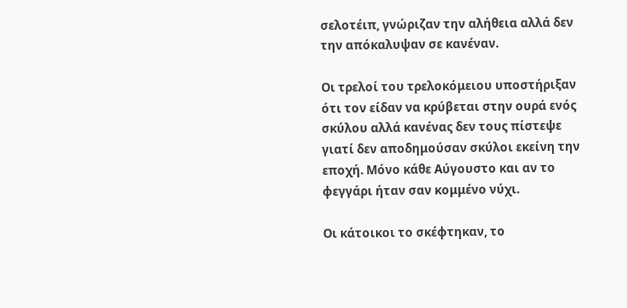σελοτέιπ, γνώριζαν την αλήθεια αλλά δεν την απόκαλυψαν σε κανέναν.

Οι τρελοί του τρελοκόμειου υποστήριξαν ότι τον είδαν να κρύβεται στην ουρά ενός σκύλου αλλά κανένας δεν τους πίστεψε γιατί δεν αποδημούσαν σκύλοι εκείνη την εποχή. Μόνο κάθε Αύγουστο και αν το φεγγάρι ήταν σαν κομμένο νύχι.

Οι κάτοικοι το σκέφτηκαν, το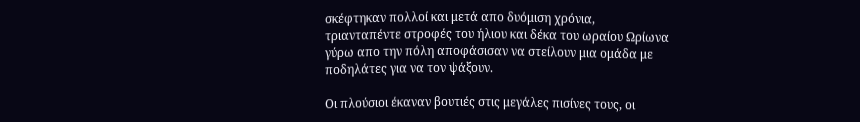σκέφτηκαν πολλοί και μετά απο δυόμιση χρόνια, τριανταπέντε στροφές του ήλιου και δέκα του ωραίου Ωρίωνα γύρω απο την πόλη αποφάσισαν να στείλουν μια ομάδα με ποδηλάτες για να τον ψάξουν.

Οι πλούσιοι έκαναν βουτιές στις μεγάλες πισίνες τους, οι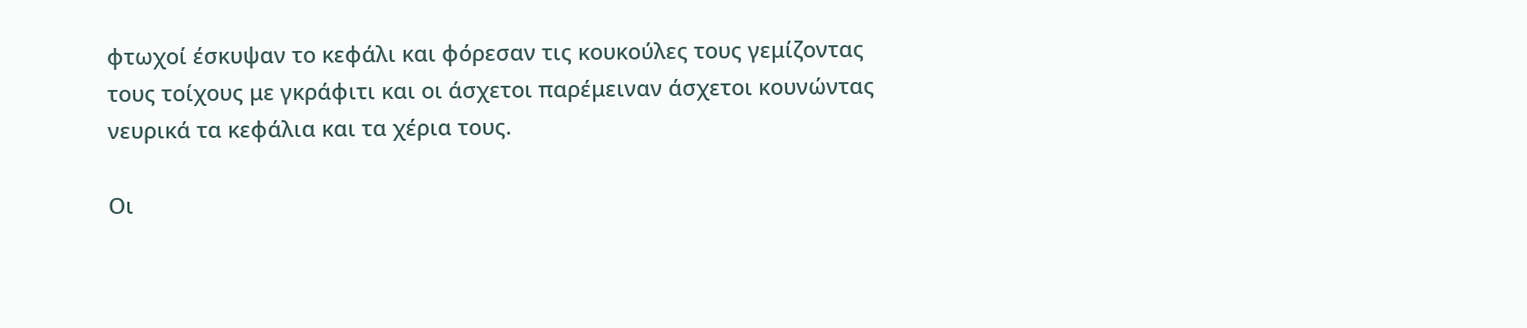φτωχοί έσκυψαν το κεφάλι και φόρεσαν τις κουκούλες τους γεμίζοντας τους τοίχους με γκράφιτι και οι άσχετοι παρέμειναν άσχετοι κουνώντας νευρικά τα κεφάλια και τα χέρια τους.

Οι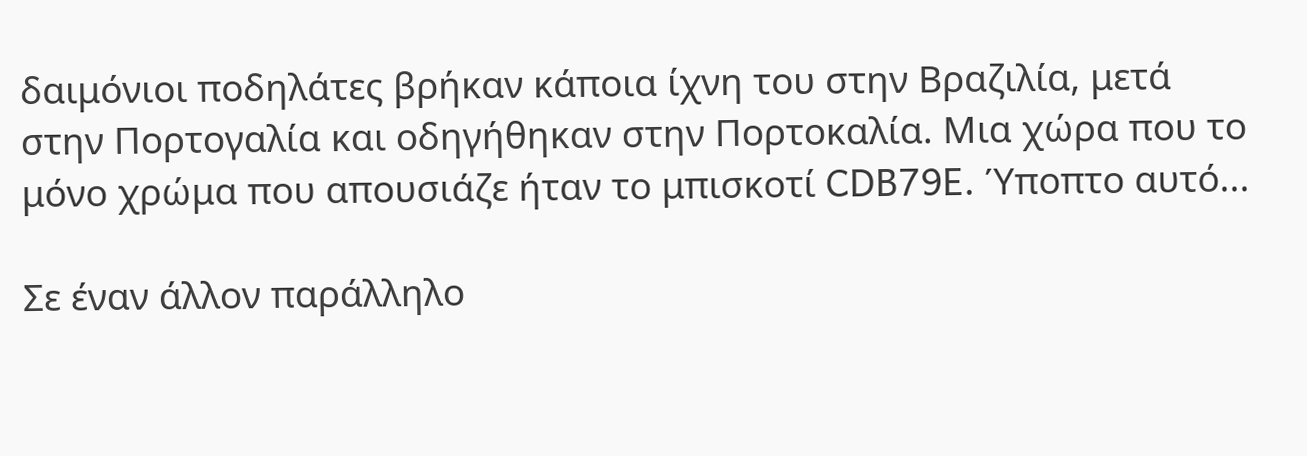δαιμόνιοι ποδηλάτες βρήκαν κάποια ίχνη του στην Βραζιλία, μετά στην Πορτογαλία και οδηγήθηκαν στην Πορτοκαλία. Μια χώρα που το μόνο χρώμα που απουσιάζε ήταν το μπισκοτί CDB79E. Ύποπτο αυτό...

Σε έναν άλλον παράλληλο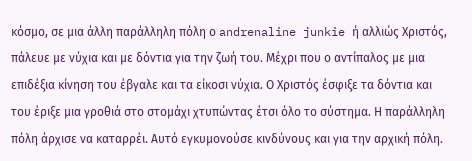κόσμο, σε μια άλλη παράλληλη πόλη ο andrenaline junkie ή αλλιώς Χριστός, πάλευε με νύχια και με δόντια για την ζωή του. Μέχρι που ο αντίπαλος με μια επιδέξια κίνηση του έβγαλε και τα είκοσι νύχια. Ο Χριστός έσφιξε τα δόντια και του έριξε μια γροθιά στο στομάχι χτυπώντας έτσι όλο το σύστημα. Η παράλληλη πόλη άρχισε να καταρρέι. Αυτό εγκυμονούσε κινδύνους και για την αρχική πόλη.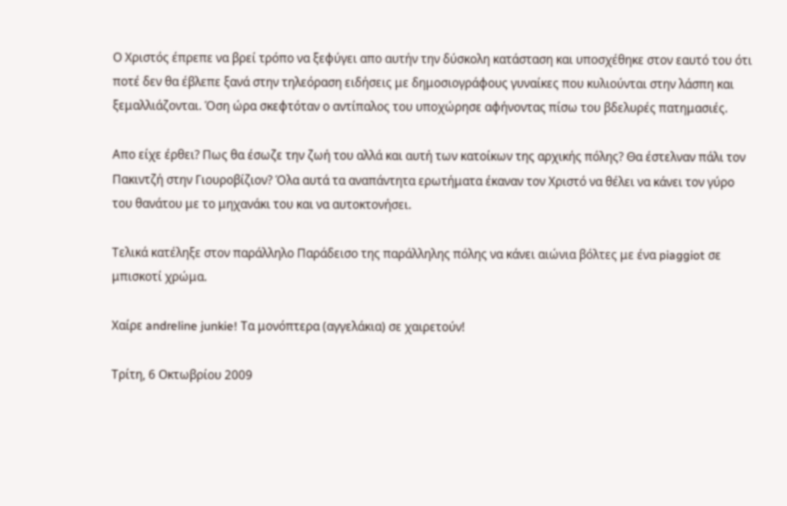Ο Χριστός έπρεπε να βρεί τρόπο να ξεφύγει απο αυτήν την δύσκολη κατάσταση και υποσχέθηκε στον εαυτό του ότι ποτέ δεν θα έβλεπε ξανά στην τηλεόραση ειδήσεις με δημοσιογράφους γυναίκες που κυλιούνται στην λάσπη και ξεμαλλιάζονται. Όση ώρα σκεφτόταν ο αντίπαλος του υποχώρησε αφήνοντας πίσω του βδελυρές πατημασιές.

Απο είχε έρθει? Πως θα έσωζε την ζωή του αλλά και αυτή των κατοίκων της αρχικής πόλης? Θα έστελναν πάλι τον Πακιντζή στην Γιουροβίζιον? Όλα αυτά τα αναπάντητα ερωτήματα έκαναν τον Χριστό να θέλει να κάνει τον γύρο του θανάτου με το μηχανάκι του και να αυτοκτονήσει.

Τελικά κατέληξε στον παράλληλο Παράδεισο της παράλληλης πόλης να κάνει αιώνια βόλτες με ένα piaggiot σε μπισκοτί χρώμα.

Χαίρε andreline junkie! Τα μονόπτερα (αγγελάκια) σε χαιρετούν!

Τρίτη, 6 Οκτωβρίου 2009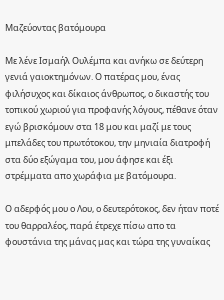Μαζεύοντας βατόμουρα

Με λένε Ισμαήλ Ουλέμπα και ανήκω σε δεύτερη γενιά γαιοκτημόνων. Ο πατέρας μου, ένας φιλήσυχος και δίκαιος άνθρωπος, ο δικαστής του τοπικού χωριού για προφανής λόγους, πέθανε όταν εγώ βρισκόμουν στα 18 μου και μαζί με τους μπελάδες του πρωτότοκου, την μηνιαία διατροφή στα δύο εξώγαμα του, μου άφησε και έξι στρέμματα απο χωράφια με βατόμουρα.

Ο αδερφός μου ο Λου, ο δευτερότοκος, δεν ήταν ποτέ του θαρραλέος, παρά έτρεχε πίσω απο τα φουστάνια της μάνας μας και τώρα της γυναίκας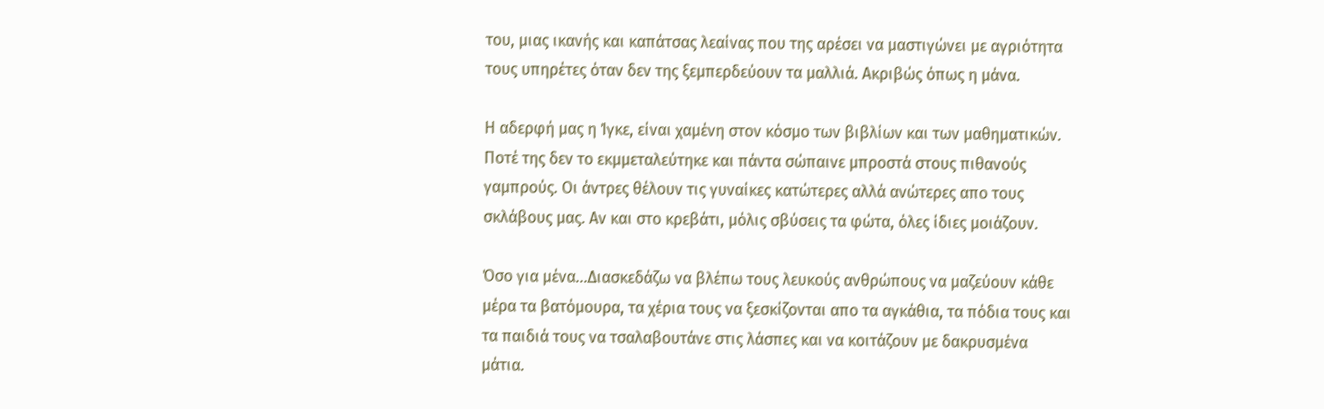του, μιας ικανής και καπάτσας λεαίνας που της αρέσει να μαστιγώνει με αγριότητα τους υπηρέτες όταν δεν της ξεμπερδεύουν τα μαλλιά. Ακριβώς όπως η μάνα.

Η αδερφή μας η Ίγκε, είναι χαμένη στον κόσμο των βιβλίων και των μαθηματικών. Ποτέ της δεν το εκμμεταλεύτηκε και πάντα σώπαινε μπροστά στους πιθανούς γαμπρούς. Οι άντρες θέλουν τις γυναίκες κατώτερες αλλά ανώτερες απο τους σκλάβους μας. Αν και στο κρεβάτι, μόλις σβύσεις τα φώτα, όλες ίδιες μοιάζουν.

Όσο για μένα...Διασκεδάζω να βλέπω τους λευκούς ανθρώπους να μαζεύουν κάθε μέρα τα βατόμουρα, τα χέρια τους να ξεσκίζονται απο τα αγκάθια, τα πόδια τους και τα παιδιά τους να τσαλαβουτάνε στις λάσπες και να κοιτάζουν με δακρυσμένα μάτια.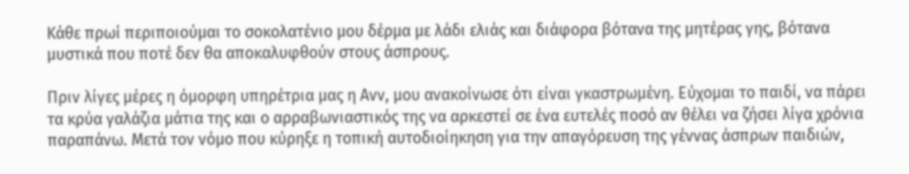Κάθε πρωί περιποιούμαι το σοκολατένιο μου δέρμα με λάδι ελιάς και διάφορα βότανα της μητέρας γης, βότανα μυστικά που ποτέ δεν θα αποκαλυφθούν στους άσπρους.

Πριν λίγες μέρες η όμορφη υπηρέτρια μας η Ανν, μου ανακοίνωσε ότι είναι γκαστρωμένη. Εύχομαι το παιδί, να πάρει τα κρύα γαλάζια μάτια της και ο αρραβωνιαστικός της να αρκεστεί σε ένα ευτελές ποσό αν θέλει να ζήσει λίγα χρόνια παραπάνω. Μετά τον νόμο που κύρηξε η τοπική αυτοδιοίηκηση για την απαγόρευση της γέννας άσπρων παιδιών,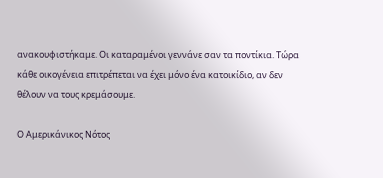ανακουφιστήκαμε. Οι καταραμένοι γεννάνε σαν τα ποντίκια. Τώρα κάθε οικογένεια επιτρέπεται να έχει μόνο ένα κατοικίδιο, αν δεν θέλουν να τους κρεμάσουμε.

Ο Αμερικάνικος Νότος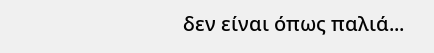δεν είναι όπως παλιά...